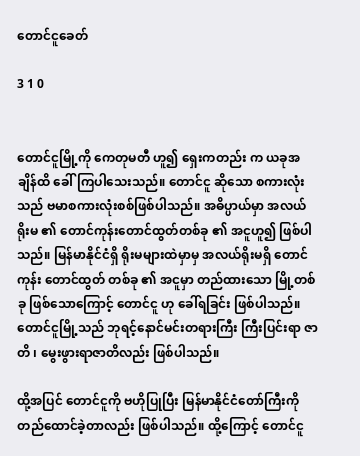တောင်ငူခေတ်

3 1 0


တောင်ငူမြို့ကို ကေတုမတီ ဟူ၍ ရှေးကတည်း က ယခုအချိန်ထိ ခေါ်ကြပါသေးသည်။ တောင်ငူ ဆိုသော စကားလုံးသည် ဗမာစကားလုံးစစ်ဖြစ်ပါသည်။ အဓိပ္ပာယ်မှာ အလယ်ရိုးမ ၏ တောင်ကုန်းတောင်ထွတ်တစ်ခု ၏ အငူဟူ၍ ဖြစ်ပါသည်။ မြန်မာနိုင်ငံရှိ ရိုးမများထဲမှာမှ အလယ်ရိုးမရှိ တောင်ကုန်း တောင်ထွတ် တစ်ခု ၏ အငူမှာ တည်ထားသော မြို့တစ်ခု ဖြစ်သောကြောင့် တောင်ငူ ဟု ခေါ်ရခြင်း ဖြစ်ပါသည်။ တောင်ငူမြို့သည် ဘုရင့်နောင်မင်းတရားကြီး ကြီးပြင်းရာ ဇာတိ ၊ မွေးဖွားရာဇာတိလည်း ဖြစ်ပါသည်။

ထို့အပြင် တောင်ငူကို ဗဟိုပြုပြီး မြန်မာနိုင်ငံတော်ကြီးကို တည်ထောင်ခဲ့တာလည်း ဖြစ်ပါသည်။ ထို့ကြောင့် တောင်ငူ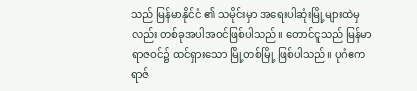သည် မြန်မာနိုင်ငံ ၏ သမိုင်းမှာ အရေးပါဆုံးမြို့များထဲမှလည်း တစ်ခုအပါအဝင်ဖြစ်ပါသည်။ တောင်ငူသည် မြန်မာရာဇဝင်၌ ထင်ရှားသော မြို့တစ်မြို့ ဖြစ်ပါသည်။ ပုဂံဧကရာဇ်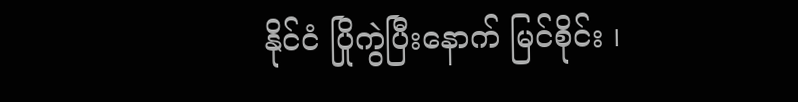နိုင်ငံ ပြိုကွဲပြီးနောက် မြင်စိုင်း ၊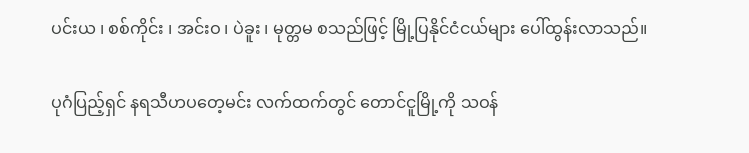ပင်းယ ၊ စစ်ကိုင်း ၊ အင်းဝ ၊ ပဲခူး ၊ မုတ္တမ စသည်ဖြင့် မြို့ပြနိုင်ငံငယ်များ ပေါ်ထွန်းလာသည်။

ပုဂံပြည့်ရှင် နရသီဟပတေ့မင်း လက်ထက်တွင် တောင်ငူမြို့ကို သဝန်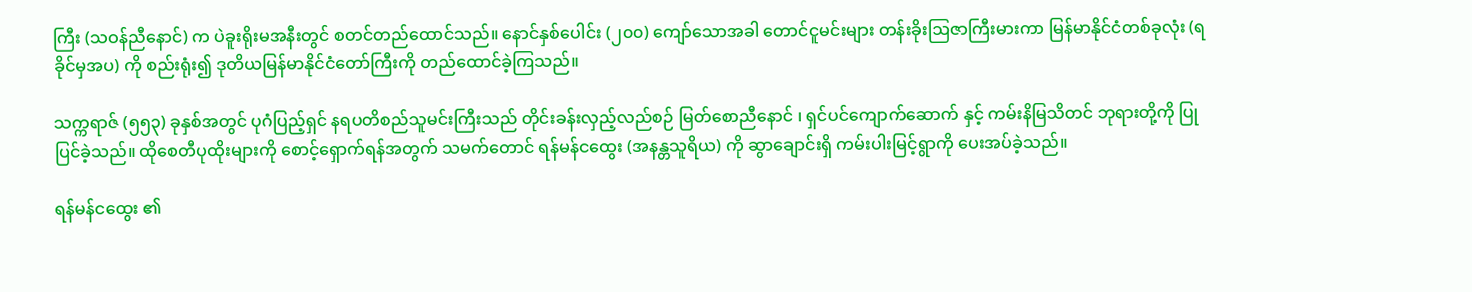ကြီး (သဝန်ညီနောင်) က ပဲခူးရိုးမအနီးတွင် စတင်တည်ထောင်သည်။ နောင်နှစ်ပေါင်း (၂၀၀) ကျော်သောအခါ တောင်ငူမင်းများ တန်းခိုးဩဇာကြီးမားကာ မြန်မာနိုင်ငံတစ်ခုလုံး (ရခိုင်မှအပ) ကို စည်းရုံး၍ ဒုတိယမြန်မာနိုင်ငံတော်ကြီးကို တည်ထောင်ခဲ့ကြသည်။

သက္ကရာဇ် (၅၅၃) ခုနှစ်အတွင် ပုဂံပြည့်ရှင် နရပတိစည်သူမင်းကြီးသည် တိုင်းခန်းလှည့်လည်စဉ် မြတ်စောညီနောင် ၊ ရှင်ပင်ကျောက်ဆောက် နှင့် ကမ်းနိမြသိတင် ဘုရားတို့ကို ပြုပြင်ခဲ့သည်။ ထိုစေတီပုထိုးများကို စောင့်ရှောက်ရန်အတွက် သမက်တောင် ရန်မန်ငထွေး (အနန္တသူရိယ) ကို ဆွာချောင်းရှိ ကမ်းပါးမြင့်ရွာကို ပေးအပ်ခဲ့သည်။

ရန်မန်ငထွေး ၏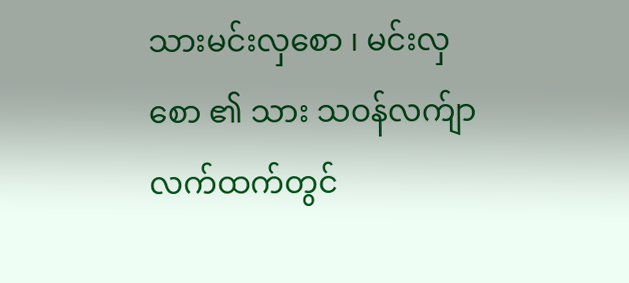သားမင်းလှစော ၊ မင်းလှစော ၏ သား သဝန်လက်ျာ လက်ထက်တွင်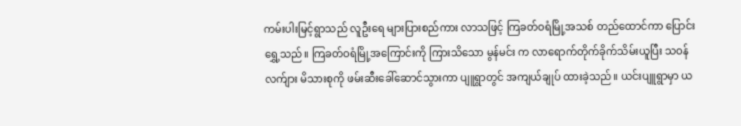ကမ်းပါးမြင့်ရွာသည် လူဦးရေ များပြားစည်ကား လာသဖြင့် ကြခတ်ဝရံမြို့အသစ် တည်ထောင်ကာ ပြောင်းရွှေ့သည်။ ကြခတ်ဝရံမြို့အကြောင်းကို ကြားသိသော မွန်မင်း က လာရောက်တိုက်ခိုက်သိမ်းယူပြီး သဝန်လက်ျား မိသားစုကို ဖမ်းဆီးခေါ်ဆောင်သွားကာ ပျူရွာတွင် အကျယ်ချုပ် ထားခဲ့သည်။ ယင်းပျူရွာမှာ ယ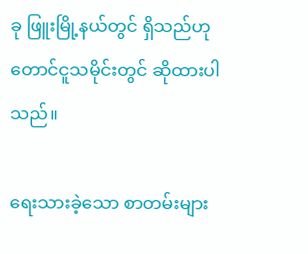ခု ဖြူးမြို့နယ်တွင် ရှိသည်ဟု တောင်ငူသမိုင်းတွင် ဆိုထားပါသည်။

ရေးသားခဲ့သော စာတမ်းများ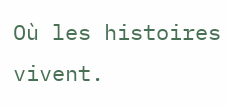Où les histoires vivent.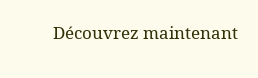Découvrez maintenant